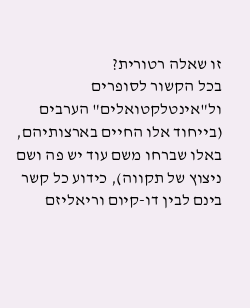זו שאלה רטורית?
בכל הקשור לסופרים ול"אינטלקטואלים" הערבים (בייחוד אלו החיים בארצותיהם, באלו שברחו משם עוד יש פה ושם ניצוץ של תקווה), כידוע כל קשר בינם לבין דו-קיום וריאליזם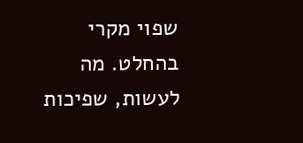שפוי מקרי בהחלט. מה לעשות, שפיכות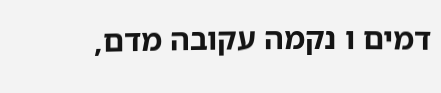דמים ו נקמה עקובה מדם,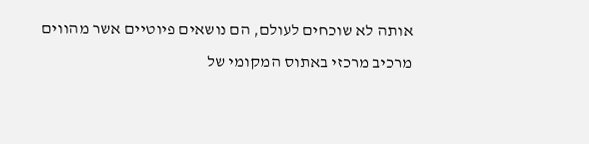אותה לא שוכחים לעולם, הם נושאים פיוטיים אשר מהווים מרכיב מרכזי באתוס המקומי של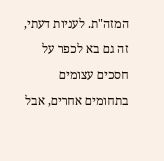המזה"ת. לעניות דעתי, זה גם בא לכפר על חסכים עצומים בתחומים אחרים, אבל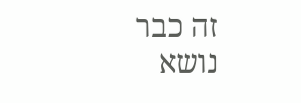זה כבר נושא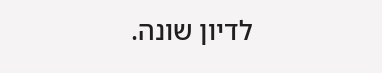לדיון שונה.